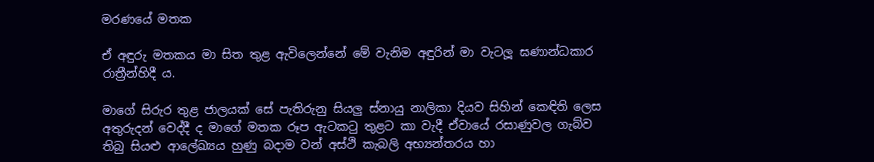මරණයේ මතක

ඒ අඳුරු මතකය මා සිත තුළ ඇවිලෙන්නේ මේ වැනිම අඳුරින් මා වැටලූ ඝණාන්ධකාර රාත්‍රීන්හිදී ය.

මාගේ සිරුර තුළ ජාලයක් සේ පැතිරුනු සියලු ස්නායු නාලිකා දියව සිහින් කෙඳිති ලෙස අතුරුදන් වෙද්දී ද මාගේ මතක රූප ඇටකටු තුළට කා වැදී ඒවායේ රසාණුවල ගැබ්ව තිබු සියළු ආලේඛ්‍යය හුණු බදාම වන් අස්ථි කැබලි අභ්‍යන්තරය හා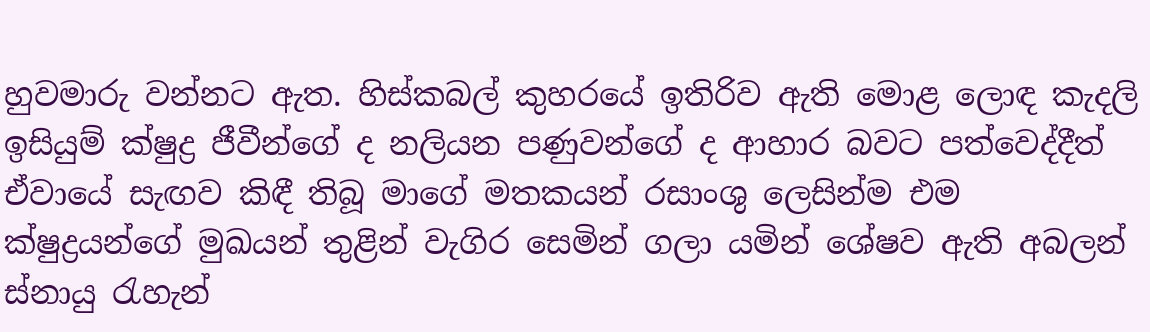හුවමාරු වන්නට ඇත. හිස්කබල් කුහරයේ ඉතිරිව ඇති මොළ ලොඳ කැදලි ඉසියුම් ක්ෂුද්‍ර ජීවීන්ගේ ද නලියන පණුවන්ගේ ද ආහාර බවට පත්වෙද්දීත් ඒවායේ සැඟව කිඳී තිබූ මාගේ මතකයන් රසාංශු ලෙසින්ම එම ක්ෂුද්‍රයන්ගේ මුඛයන් තුළින් වැගිර සෙමින් ගලා යමින් ශේෂව ඇති අබලන් ස්නායු රැහැන්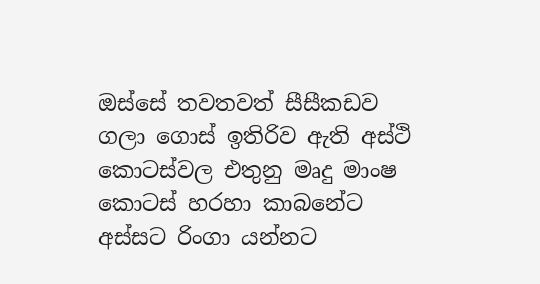ඔස්සේ තවතවත් සීසීකඩව ගලා ගොස් ඉතිරිව ඇති අස්ථි කොටස්වල එතුනු මෘදු මාංෂ කොටස් හරහා කාබනේට අස්සට රිංගා යන්නට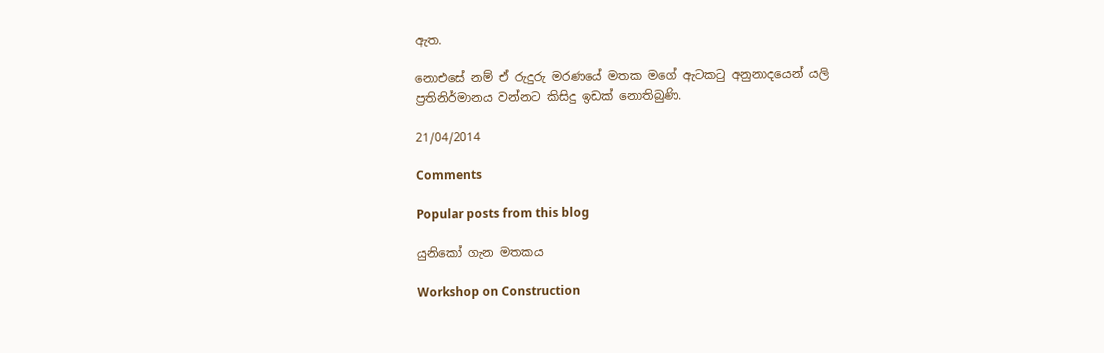ඇත.

නොඑසේ නම් ඒ රුදුරු මරණයේ මතක මගේ ඇටකටු අනුනාදයෙන් යලි ප්‍රතිනිර්මානය වන්නට කිසිදු ඉඩක් නොතිබුණි.

21/04/2014

Comments

Popular posts from this blog

යුනිකෝ ගැන මතකය

Workshop on Construction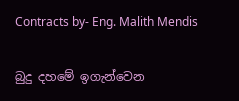Contracts by- Eng. Malith Mendis

බුදු දහමේ ඉගැන්වෙන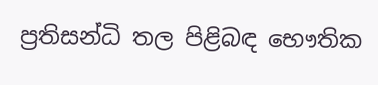ප්‍රතිසන්ධි තල පිළිබඳ භෞතික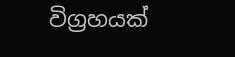විග්‍රහයක්